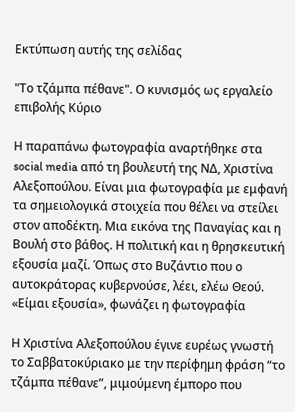Εκτύπωση αυτής της σελίδας

"Το τζάμπα πέθανε". Ο κυνισμός ως εργαλείο επιβολής Κύριο

Η παραπάνω φωτογραφία αναρτήθηκε στα social media από τη βουλευτή της ΝΔ, Χριστίνα Αλεξοπούλου. Είναι μια φωτογραφία με εμφανή τα σημειολογικά στοιχεία που θέλει να στείλει στον αποδέκτη. Μια εικόνα της Παναγίας και η Βουλή στο βάθος. Η πολιτική και η θρησκευτική εξουσία μαζί. Όπως στο Βυζάντιο που ο αυτοκράτορας κυβερνούσε, λέει, ελέω Θεού. «Είμαι εξουσία», φωνάζει η φωτογραφία

Η Χριστίνα Αλεξοπούλου έγινε ευρέως γνωστή το Σαββατοκύριακο με την περίφημη φράση “το τζάμπα πέθανε”, μιμούμενη έμπορο που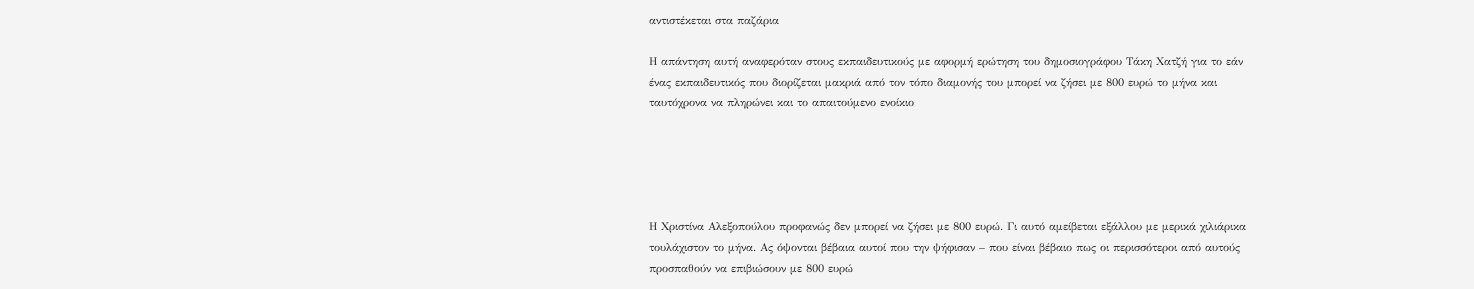αντιστέκεται στα παζάρια

Η απάντηση αυτή αναφερόταν στους εκπαιδευτικούς με αφορμή ερώτηση του δημοσιογράφου Τάκη Χατζή για το εάν ένας εκπαιδευτικός που διορίζεται μακριά από τον τόπο διαμονής του μπορεί να ζήσει με 800 ευρώ το μήνα και ταυτόχρονα να πληρώνει και το απαιτούμενο ενοίκιο





Η Χριστίνα Αλεξοπούλου προφανώς δεν μπορεί να ζήσει με 800 ευρώ. Γι αυτό αμείβεται εξάλλου με μερικά χιλιάρικα τουλάχιστον το μήνα. Ας όψονται βέβαια αυτοί που την ψήφισαν – που είναι βέβαιο πως οι περισσότεροι από αυτούς προσπαθούν να επιβιώσουν με 800 ευρώ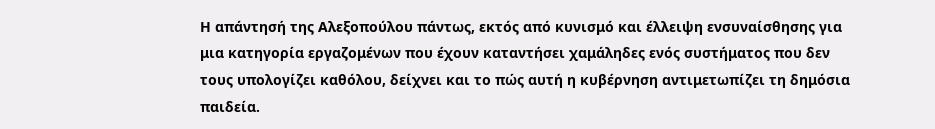Η απάντησή της Αλεξοπούλου πάντως, εκτός από κυνισμό και έλλειψη ενσυναίσθησης για μια κατηγορία εργαζομένων που έχουν καταντήσει χαμάληδες ενός συστήματος που δεν τους υπολογίζει καθόλου, δείχνει και το πώς αυτή η κυβέρνηση αντιμετωπίζει τη δημόσια παιδεία.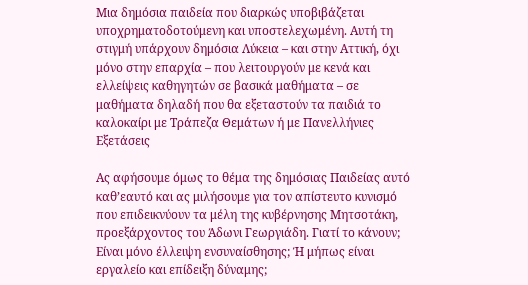Μια δημόσια παιδεία που διαρκώς υποβιβάζεται υποχρηματοδοτούμενη και υποστελεχωμένη. Αυτή τη στιγμή υπάρχουν δημόσια Λύκεια – και στην Αττική, όχι μόνο στην επαρχία – που λειτουργούν με κενά και ελλείψεις καθηγητών σε βασικά μαθήματα – σε μαθήματα δηλαδή που θα εξεταστούν τα παιδιά το καλοκαίρι με Τράπεζα Θεμάτων ή με Πανελλήνιες Εξετάσεις

Ας αφήσουμε όμως το θέμα της δημόσιας Παιδείας αυτό καθ’εαυτό και ας μιλήσουμε για τον απίστευτο κυνισμό που επιδεικνύουν τα μέλη της κυβέρνησης Μητσοτάκη, προεξάρχοντος του Άδωνι Γεωργιάδη. Γιατί το κάνουν; Είναι μόνο έλλειψη ενσυναίσθησης; Ή μήπως είναι εργαλείο και επίδειξη δύναμης;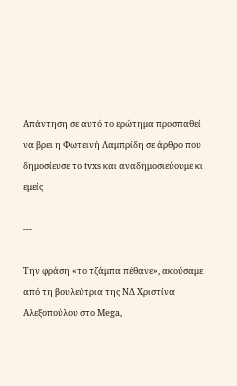Απάντηση σε αυτό το ερώτημα προσπαθεί να βρει η Φωτεινή Λαμπρίδη σε άρθρο που δημοσίευσε το tvxs και αναδημοσιεύουμε κι εμείς

---

Την φράση «το τζάμπα πέθανε», ακούσαμε από τη βουλεύτρια της ΝΔ Χριστίνα Αλεξοπούλου στο Mega,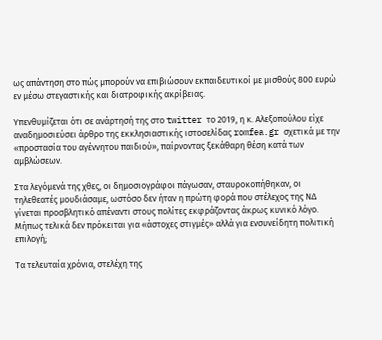ως απάντηση στο πώς μπορούν να επιβιώσουν εκπαιδευτικοί με μισθούς 800 ευρώ εν μέσω στεγαστικής και διατροφικής ακρίβειας.

Υπενθυμίζεται ότι σε ανάρτησή της στο twitter το 2019, η κ. Αλεξοπούλου είχε αναδημοσιεύσει άρθρο της εκκλησιαστικής ιστοσελίδας romfea.gr σχετικά με την «προστασία του αγέννητου παιδιού», παίρνοντας ξεκάθαρη θέση κατά των αμβλώσεων.

Στα λεγόμενά της χθες, οι δημοσιογράφοι πάγωσαν, σταυροκοπήθηκαν, οι τηλεθεατές μουδιάσαμε, ωστόσο δεν ήταν η πρώτη φορά που στέλεχος της ΝΔ γίνεται προσβλητικό απέναντι στους πολίτες εκφράζοντας άκρως κυνικό λόγο. Μήπως τελικά δεν πρόκειται για «άστοχες στιγμές» αλλά για ενσυνείδητη πολιτική επιλογή;

Τα τελευταία χρόνια, στελέχη της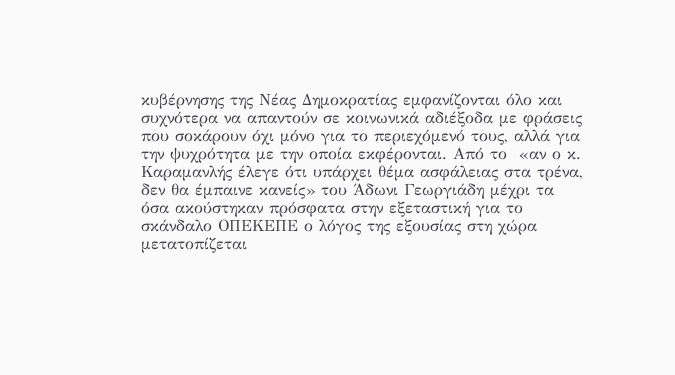κυβέρνησης της Νέας Δημοκρατίας εμφανίζονται όλο και συχνότερα να απαντούν σε κοινωνικά αδιέξοδα με φράσεις που σοκάρουν όχι μόνο για το περιεχόμενό τους, αλλά για την ψυχρότητα με την οποία εκφέρονται. Από το  «αν ο κ. Καραμανλής έλεγε ότι υπάρχει θέμα ασφάλειας στα τρένα, δεν θα έμπαινε κανείς» του Άδωνι Γεωργιάδη μέχρι τα όσα ακούστηκαν πρόσφατα στην εξεταστική για το σκάνδαλο ΟΠΕΚΕΠΕ ο λόγος της εξουσίας στη χώρα μετατοπίζεται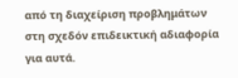από τη διαχείριση προβλημάτων στη σχεδόν επιδεικτική αδιαφορία για αυτά.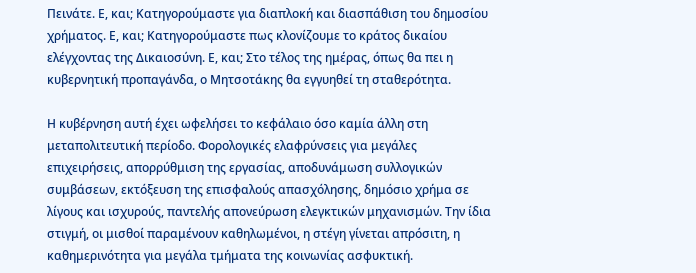Πεινάτε. Ε, και; Κατηγορούμαστε για διαπλοκή και διασπάθιση του δημοσίου χρήματος. Ε, και; Κατηγορούμαστε πως κλονίζουμε το κράτος δικαίου ελέγχοντας της Δικαιοσύνη. Ε, και; Στο τέλος της ημέρας, όπως θα πει η κυβερνητική προπαγάνδα, ο Μητσοτάκης θα εγγυηθεί τη σταθερότητα.

Η κυβέρνηση αυτή έχει ωφελήσει το κεφάλαιο όσο καμία άλλη στη μεταπολιτευτική περίοδο. Φορολογικές ελαφρύνσεις για μεγάλες επιχειρήσεις, απορρύθμιση της εργασίας, αποδυνάμωση συλλογικών συμβάσεων, εκτόξευση της επισφαλούς απασχόλησης, δημόσιο χρήμα σε λίγους και ισχυρούς, παντελής απονεύρωση ελεγκτικών μηχανισμών. Την ίδια στιγμή, οι μισθοί παραμένουν καθηλωμένοι, η στέγη γίνεται απρόσιτη, η καθημερινότητα για μεγάλα τμήματα της κοινωνίας ασφυκτική.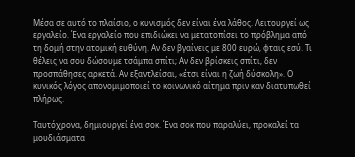Μέσα σε αυτό το πλαίσιο, ο κυνισμός δεν είναι ένα λάθος. Λειτουργεί ως εργαλείο. Ένα εργαλείο που επιδιώκει να μετατοπίσει το πρόβλημα από τη δομή στην ατομική ευθύνη. Αν δεν βγαίνεις με 800 ευρώ, φταις εσύ. Τι θέλεις να σου δώσουμε τσάμπα σπίτι; Αν δεν βρίσκεις σπίτι, δεν προσπάθησες αρκετά. Αν εξαντλείσαι, «έτσι είναι η ζωή δύσκολη». Ο κυνικός λόγος απονομιμοποιεί το κοινωνικό αίτημα πριν καν διατυπωθεί πλήρως.

Ταυτόχρονα, δημιουργεί ένα σοκ. Ένα σοκ που παραλύει, προκαλεί τα μουδιάσματα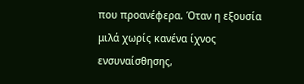που προανέφερα. Όταν η εξουσία μιλά χωρίς κανένα ίχνος ενσυναίσθησης,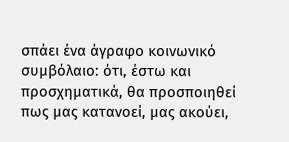σπάει ένα άγραφο κοινωνικό συμβόλαιο: ότι, έστω και προσχηματικά, θα προσποιηθεί πως μας κατανοεί, μας ακούει,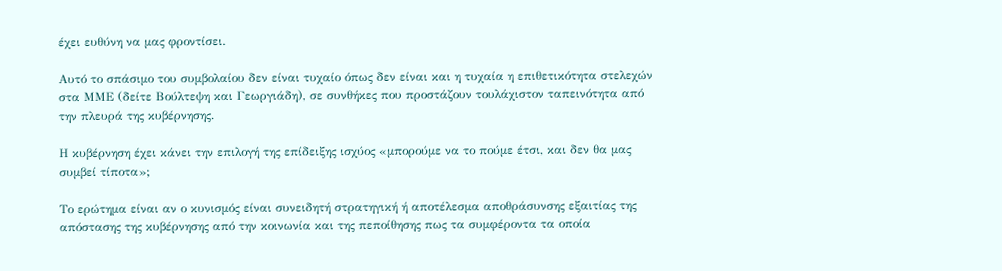έχει ευθύνη να μας φροντίσει.

Αυτό το σπάσιμο του συμβολαίου δεν είναι τυχαίο όπως δεν είναι και η τυχαία η επιθετικότητα στελεχών στα ΜΜΕ (δείτε Βούλτεψη και Γεωργιάδη), σε συνθήκες που προστάζουν τουλάχιστον ταπεινότητα από την πλευρά της κυβέρνησης.

Η κυβέρνηση έχει κάνει την επιλογή της επίδειξης ισχύος «μπορούμε να το πούμε έτσι, και δεν θα μας συμβεί τίποτα»;

Το ερώτημα είναι αν ο κυνισμός είναι συνειδητή στρατηγική ή αποτέλεσμα αποθράσυνσης εξαιτίας της απόστασης της κυβέρνησης από την κοινωνία και της πεποίθησης πως τα συμφέροντα τα οποία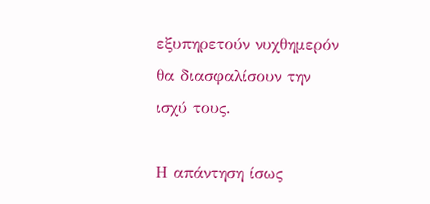εξυπηρετούν νυχθημερόν θα διασφαλίσουν την ισχύ τους.

Η απάντηση ίσως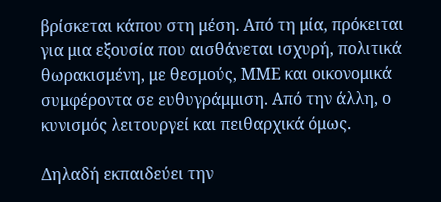βρίσκεται κάπου στη μέση. Από τη μία, πρόκειται για μια εξουσία που αισθάνεται ισχυρή, πολιτικά θωρακισμένη, με θεσμούς, ΜΜΕ και οικονομικά συμφέροντα σε ευθυγράμμιση. Από την άλλη, ο κυνισμός λειτουργεί και πειθαρχικά όμως.

Δηλαδή εκπαιδεύει την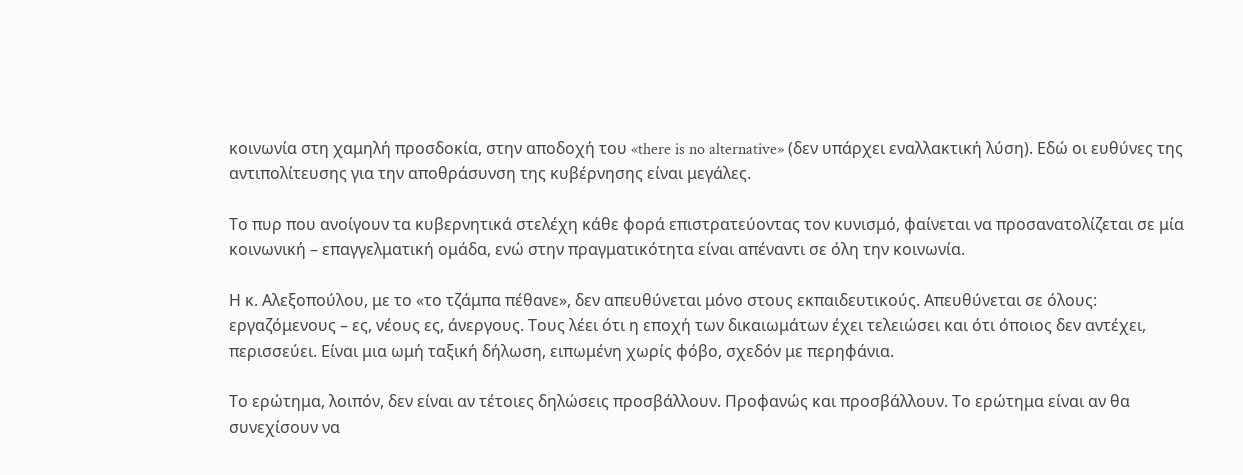κοινωνία στη χαμηλή προσδοκία, στην αποδοχή του «there is no alternative» (δεν υπάρχει εναλλακτική λύση). Εδώ οι ευθύνες της αντιπολίτευσης για την αποθράσυνση της κυβέρνησης είναι μεγάλες.

Το πυρ που ανοίγουν τα κυβερνητικά στελέχη κάθε φορά επιστρατεύοντας τον κυνισμό, φαίνεται να προσανατολίζεται σε μία κοινωνική – επαγγελματική ομάδα, ενώ στην πραγματικότητα είναι απέναντι σε όλη την κοινωνία.

Η κ. Αλεξοπούλου, με το «το τζάμπα πέθανε», δεν απευθύνεται μόνο στους εκπαιδευτικούς. Απευθύνεται σε όλους: εργαζόμενους – ες, νέους ες, άνεργους. Τους λέει ότι η εποχή των δικαιωμάτων έχει τελειώσει και ότι όποιος δεν αντέχει, περισσεύει. Είναι μια ωμή ταξική δήλωση, ειπωμένη χωρίς φόβο, σχεδόν με περηφάνια.

Το ερώτημα, λοιπόν, δεν είναι αν τέτοιες δηλώσεις προσβάλλουν. Προφανώς και προσβάλλουν. Το ερώτημα είναι αν θα συνεχίσουν να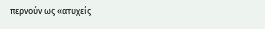περνούν ως «ατυχείς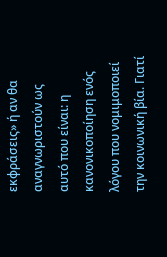εκφράσεις» ή αν θα αναγνωριστούν ως αυτό που είναι: η κανονικοποίηση ενός λόγου που νομιμοποιεί την κοινωνική βία. Γιατί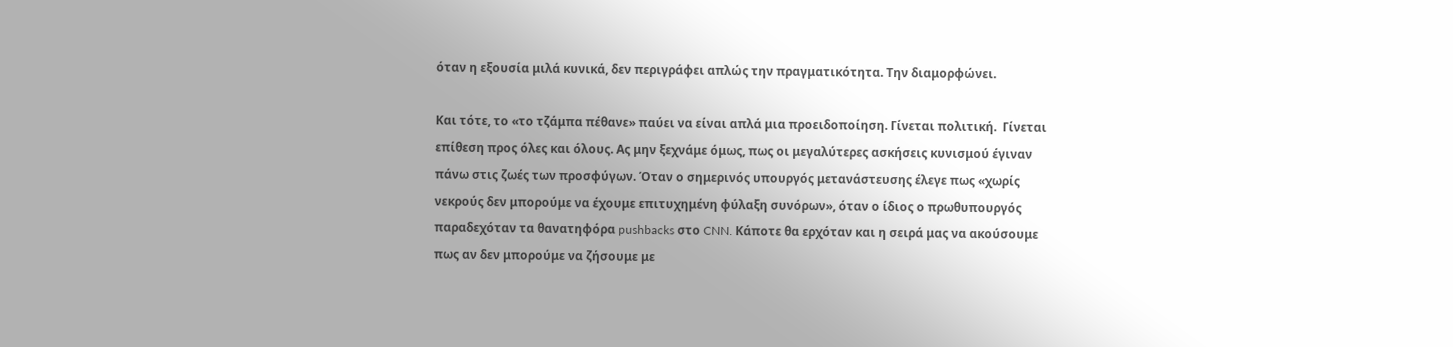όταν η εξουσία μιλά κυνικά, δεν περιγράφει απλώς την πραγματικότητα. Την διαμορφώνει.

Και τότε, το «το τζάμπα πέθανε» παύει να είναι απλά μια προειδοποίηση. Γίνεται πολιτική.  Γίνεται επίθεση προς όλες και όλους. Ας μην ξεχνάμε όμως, πως οι μεγαλύτερες ασκήσεις κυνισμού έγιναν πάνω στις ζωές των προσφύγων. Όταν ο σημερινός υπουργός μετανάστευσης έλεγε πως «χωρίς νεκρούς δεν μπορούμε να έχουμε επιτυχημένη φύλαξη συνόρων», όταν ο ίδιος ο πρωθυπουργός παραδεχόταν τα θανατηφόρα pushbacks στο CNN. Κάποτε θα ερχόταν και η σειρά μας να ακούσουμε πως αν δεν μπορούμε να ζήσουμε με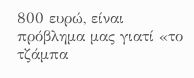800 ευρώ, είναι πρόβλημα μας γιατί «το τζάμπα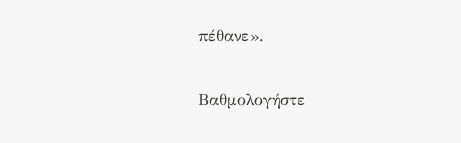πέθανε».

Βαθμολογήστε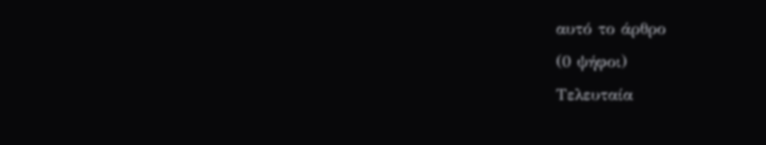αυτό το άρθρο
(0 ψήφοι)
Τελευταία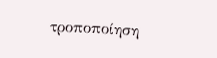τροποποίηση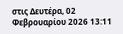στις Δευτέρα, 02 Φεβρουαρίου 2026 13:11